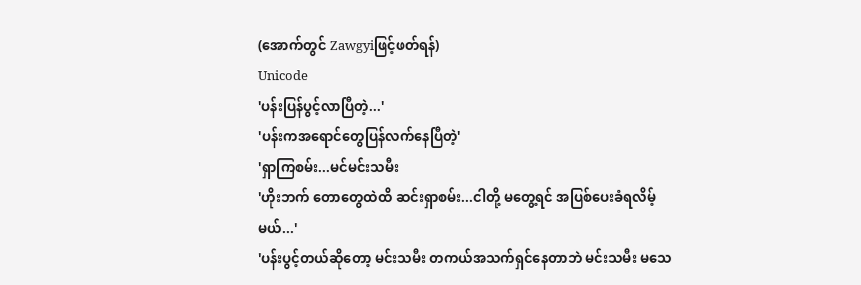(အောက်တွင် Zawgyiဖြင့်ဖတ်ရန်)
Unicode
'ပန်းပြန်ပွင့်လာပြီတဲ့...'
'ပန်းကအရောင်တွေပြန်လက်နေပြီတဲ့'
'ရှာကြစမ်း...မင်မင်းသမီး
'ဟိုးဘက် တောတွေထဲထိ ဆင်းရှာစမ်း...ငါတို့ မတွေ့ရင် အပြစ်ပေးခံရလိမ့်မယ်...'
'ပန်းပွင့်တယ်ဆိုတော့ မင်းသမီး တကယ်အသက်ရှင်နေတာဘဲ မင်းသမီး မသေ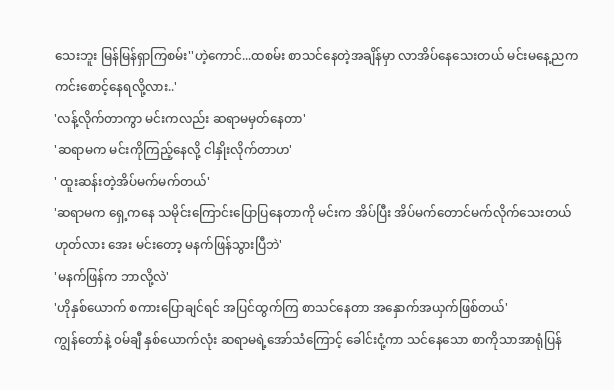သေးဘူး မြန်မြန်ရှာကြစမ်း''ဟဲ့ကောင်...ထစမ်း စာသင်နေတဲ့အချိန်မှာ လာအိပ်နေသေးတယ် မင်းမနေ့ညက ကင်းစောင့်နေရလို့လား..'
'လန့်လိုက်တာကွာ မင်းကလည်း ဆရာမမှတ်နေတာ'
'ဆရာမက မင်းကိုကြည့်နေလို့ ငါနှိုးလိုက်တာဟ'
' ထူးဆန်းတဲ့အိပ်မက်မက်တယ်'
'ဆရာမက ရှေ့ကနေ သမိုင်းကြောင်းပြောပြနေတာကို မင်းက အိပ်ပြီး အိပ်မက်တောင်မက်လိုက်သေးတယ်ဟုတ်လား အေး မင်းတော့ မနက်ဖြန်သွားပြီဘဲ'
'မနက်ဖြန်က ဘာလို့လဲ'
'ဟိုနှစ်ယောက် စကားပြောချင်ရင် အပြင်ထွက်ကြ စာသင်နေတာ အနှောက်အယှက်ဖြစ်တယ်'
ကျွန်တော်နဲ့ ၀မ်ချီ နှစ်ယောက်လုံး ဆရာမရဲ့အော်သံကြောင့် ခေါင်းငုံ့ကာ သင်နေသော စာကိုသာအာရုံပြန်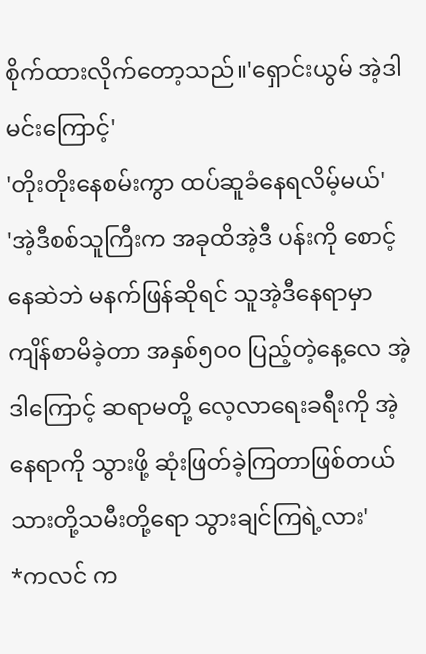စိုက်ထားလိုက်တော့သည်။'ရှောင်းယွမ် အဲ့ဒါမင်းကြောင့်'
'တိုးတိုးနေစမ်းကွာ ထပ်ဆူခံနေရလိမ့်မယ်'
'အဲ့ဒီစစ်သူကြီးက အခုထိအဲ့ဒီ ပန်းကို စောင့်နေဆဲဘဲ မနက်ဖြန်ဆိုရင် သူအဲ့ဒီနေရာမှာ ကျိန်စာမိခဲ့တာ အနှစ်၅၀၀ ပြည့်တဲ့နေ့လေ အဲ့ဒါကြောင့် ဆရာမတို့ လေ့လာရေးခရီးကို အဲ့နေရာကို သွားဖို့ ဆုံးဖြတ်ခဲ့ကြတာဖြစ်တယ် သားတို့သမီးတို့ရော သွားချင်ကြရဲ့လား'
*ကလင် က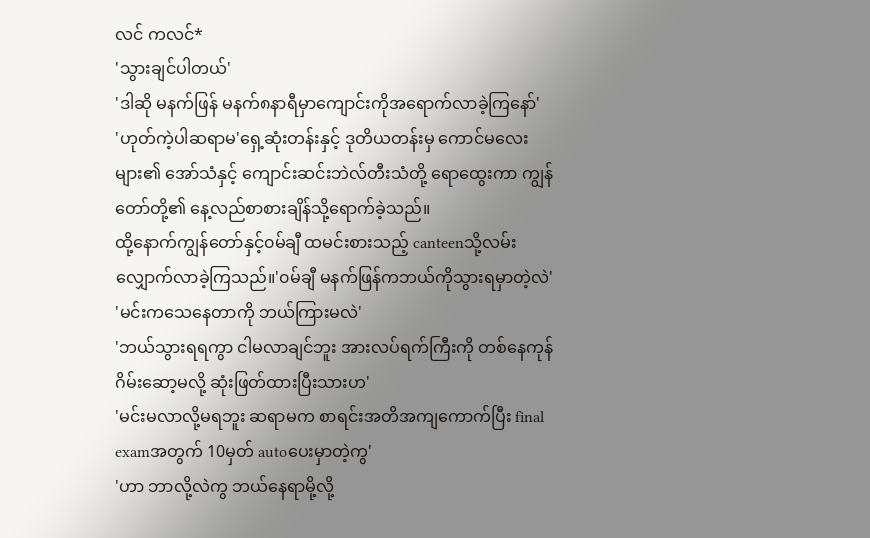လင် ကလင်*
'သွားချင်ပါတယ်'
'ဒါဆို မနက်ဖြန် မနက်၈နာရီမှာကျောင်းကိုအရောက်လာခဲ့ကြနော်'
'ဟုတ်ကဲ့ပါဆရာမ'ရှေ့ဆုံးတန်းနှင့် ဒုတိယတန်းမှ ကောင်မလေးများ၏ အော်သံနှင့် ကျောင်းဆင်းဘဲလ်တီးသံတို့ ရောထွေးကာ ကျွန်တော်တို့၏ နေ့လည်စာစားချိန်သို့ရောက်ခဲ့သည်။
ထို့နောက်ကျွန်တော်နှင့်၀မ်ချီ ထမင်းစားသည့် canteenသို့လမ်းလျှောက်လာခဲ့ကြသည်။'၀မ်ချီ မနက်ဖြန်ကဘယ်ကိုသွားရမှာတဲ့လဲ'
'မင်းကသေနေတာကို ဘယ်ကြားမလဲ'
'ဘယ်သွားရရကွာ ငါမလာချင်ဘူး အားလပ်ရက်ကြီးကို တစ်နေကုန်ဂိမ်းဆော့မလို့ ဆုံးဖြတ်ထားပြီးသားဟ'
'မင်းမလာလို့မရဘူး ဆရာမက စာရင်းအတိအကျကောက်ပြီး final examအတွက် 10မှတ် autoပေးမှာတဲ့ကွ'
'ဟာ ဘာလို့လဲကွ ဘယ်နေရာမို့လို့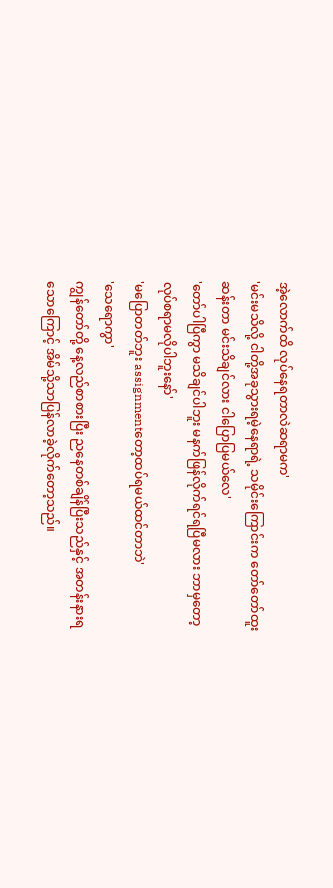အဲ့လောက်ထိ လုပ်နေရတာလဲဆရာမက'
'မင်းမသိလို့ ငါတို့အခုသွားရမဲ့နေရာရဲ့ သမိုင်းကြောင်းက တော်တော်ထူးဆန်းတာ မင်းသိချင်လား ငါပြောပြမယ်လေ'
'တော်ပါပြီကွာ မသိချင်ပါဘူး မနက်ဖြန်လိုက်ရင်ရပြီမလား ဘာမှတော့လုပ်စရာမလိုပါဘူးနော်'
'မပြောတတ်ဘူး assignmentတော့ထပ်ရမယ်ထင်တာဘဲ'
'သေရောကွာ'
ကျွန်တော်တို့ နေ့လည်စာစားပြီး ညနေတစ်ချိန်ပြီးသည်နှင့် အတန်းနားရသောကြောင့် အိမ်သို့သာပြန်လာခဲ့လိုက်တော့သည်။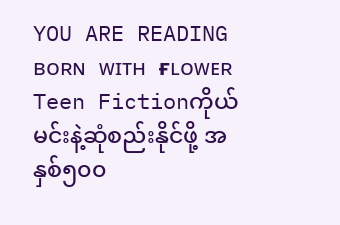YOU ARE READING
ʙᴏʀɴ ᴡɪᴛʜ ғʟᴏᴡᴇʀ
Teen Fictionကိုယ်မင်းနဲ့ဆုံစည်းနိုင်ဖို့ အနှစ်၅၀၀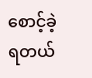စောင့်ခဲ့ရတယ်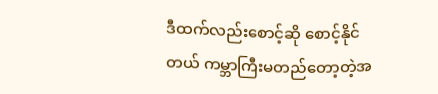ဒီထက်လည်းစောင့်ဆို စောင့်နိုင်တယ် ကမ္ဘာကြီးမတည်တော့တဲ့အ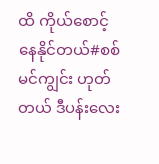ထိ ကိုယ်စောင့်နေနိုင်တယ်#စစ်မင်ကျွင်း ဟုတ်တယ် ဒီပန်းလေး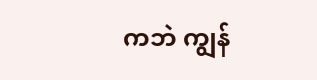ကဘဲ ကျွန်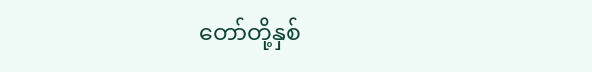တော်တို့နှစ်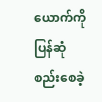ယောက်ကို ပြန်ဆုံစည်းစေခဲ့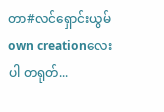တာ#လင်ရှောင်းယွမ် own creationလေးပါ တရုတ်...